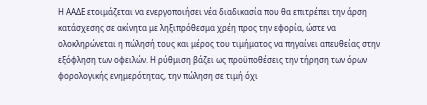Η ΑΑΔΕ ετοιμάζεται να ενεργοποιήσει νέα διαδικασία που θα επιτρέπει την άρση κατάσχεσης σε ακίνητα με ληξιπρόθεσμα χρέη προς την εφορία, ώστε να ολοκληρώνεται η πώλησή τους και μέρος του τιμήματος να πηγαίνει απευθείας στην εξόφληση των οφειλών. Η ρύθμιση βάζει ως προϋποθέσεις την τήρηση των όρων φορολογικής ενημερότητας, την πώληση σε τιμή όχι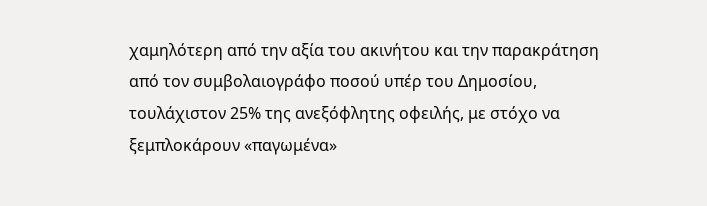χαμηλότερη από την αξία του ακινήτου και την παρακράτηση από τον συμβολαιογράφο ποσού υπέρ του Δημοσίου, τουλάχιστον 25% της ανεξόφλητης οφειλής, με στόχο να ξεμπλοκάρουν «παγωμένα»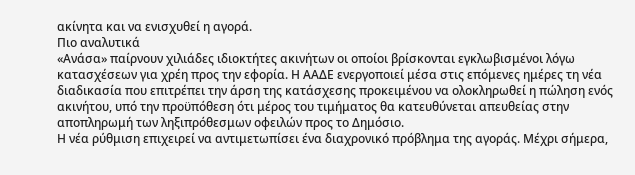ακίνητα και να ενισχυθεί η αγορά.
Πιο αναλυτικά
«Ανάσα» παίρνουν χιλιάδες ιδιοκτήτες ακινήτων οι οποίοι βρίσκονται εγκλωβισμένοι λόγω κατασχέσεων για χρέη προς την εφορία. Η ΑΑΔΕ ενεργοποιεί μέσα στις επόμενες ημέρες τη νέα διαδικασία που επιτρέπει την άρση της κατάσχεσης προκειμένου να ολοκληρωθεί η πώληση ενός ακινήτου, υπό την προϋπόθεση ότι μέρος του τιμήματος θα κατευθύνεται απευθείας στην αποπληρωμή των ληξιπρόθεσμων οφειλών προς το Δημόσιο.
Η νέα ρύθμιση επιχειρεί να αντιμετωπίσει ένα διαχρονικό πρόβλημα της αγοράς. Μέχρι σήμερα,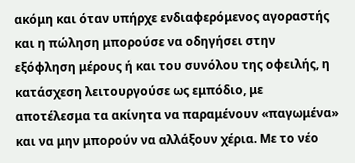ακόμη και όταν υπήρχε ενδιαφερόμενος αγοραστής και η πώληση μπορούσε να οδηγήσει στην εξόφληση μέρους ή και του συνόλου της οφειλής, η κατάσχεση λειτουργούσε ως εμπόδιο, με αποτέλεσμα τα ακίνητα να παραμένουν «παγωμένα» και να μην μπορούν να αλλάξουν χέρια. Με το νέο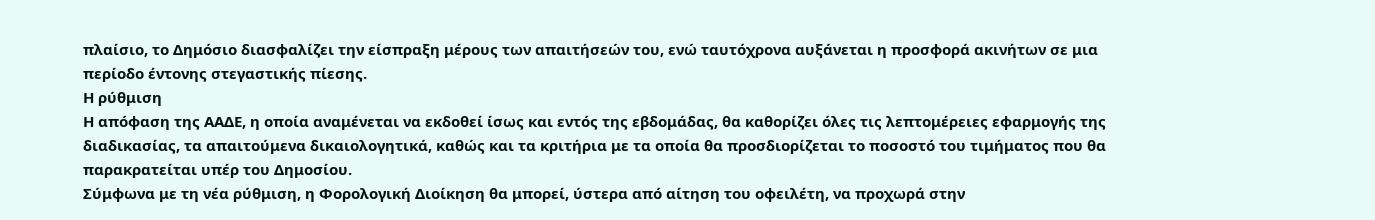πλαίσιο, το Δημόσιο διασφαλίζει την είσπραξη μέρους των απαιτήσεών του, ενώ ταυτόχρονα αυξάνεται η προσφορά ακινήτων σε μια περίοδο έντονης στεγαστικής πίεσης.
Η ρύθμιση
Η απόφαση της ΑΑΔΕ, η οποία αναμένεται να εκδοθεί ίσως και εντός της εβδομάδας, θα καθορίζει όλες τις λεπτομέρειες εφαρμογής της διαδικασίας, τα απαιτούμενα δικαιολογητικά, καθώς και τα κριτήρια με τα οποία θα προσδιορίζεται το ποσοστό του τιμήματος που θα παρακρατείται υπέρ του Δημοσίου.
Σύμφωνα με τη νέα ρύθμιση, η Φορολογική Διοίκηση θα μπορεί, ύστερα από αίτηση του οφειλέτη, να προχωρά στην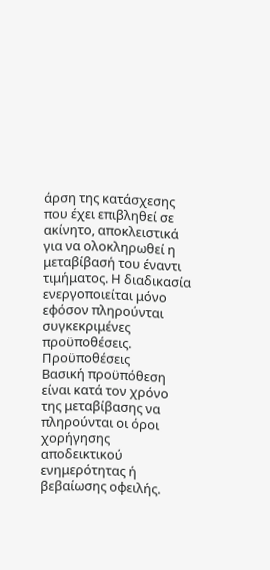άρση της κατάσχεσης που έχει επιβληθεί σε ακίνητο, αποκλειστικά για να ολοκληρωθεί η μεταβίβασή του έναντι τιμήματος. Η διαδικασία ενεργοποιείται μόνο εφόσον πληρούνται συγκεκριμένες προϋποθέσεις.
Προϋποθέσεις
Βασική προϋπόθεση είναι κατά τον χρόνο της μεταβίβασης να πληρούνται οι όροι χορήγησης αποδεικτικού ενημερότητας ή βεβαίωσης οφειλής.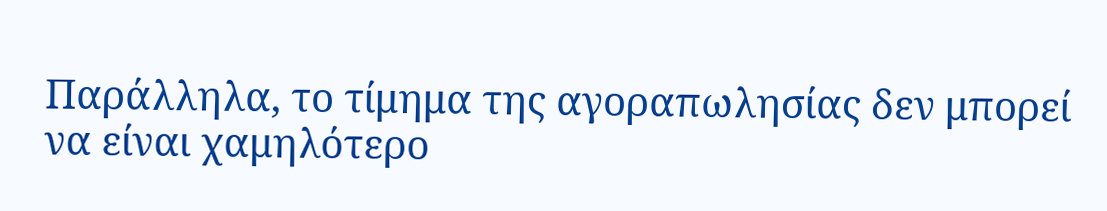Παράλληλα, το τίμημα της αγοραπωλησίας δεν μπορεί να είναι χαμηλότερο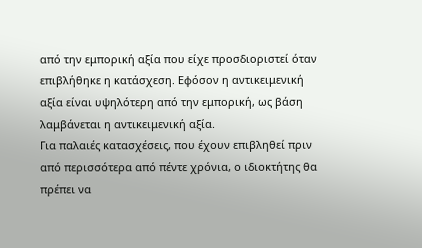από την εμπορική αξία που είχε προσδιοριστεί όταν επιβλήθηκε η κατάσχεση. Εφόσον η αντικειμενική αξία είναι υψηλότερη από την εμπορική, ως βάση λαμβάνεται η αντικειμενική αξία.
Για παλαιές κατασχέσεις, που έχουν επιβληθεί πριν από περισσότερα από πέντε χρόνια, ο ιδιοκτήτης θα πρέπει να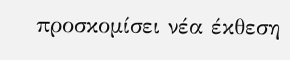προσκομίσει νέα έκθεση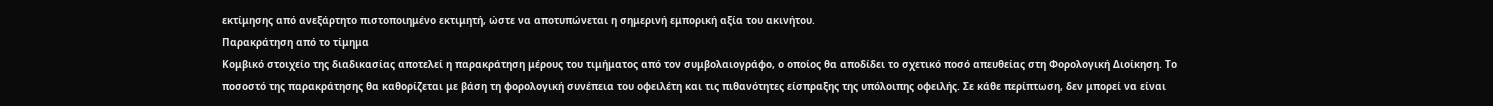εκτίμησης από ανεξάρτητο πιστοποιημένο εκτιμητή, ώστε να αποτυπώνεται η σημερινή εμπορική αξία του ακινήτου.
Παρακράτηση από το τίμημα
Κομβικό στοιχείο της διαδικασίας αποτελεί η παρακράτηση μέρους του τιμήματος από τον συμβολαιογράφο, ο οποίος θα αποδίδει το σχετικό ποσό απευθείας στη Φορολογική Διοίκηση. Το ποσοστό της παρακράτησης θα καθορίζεται με βάση τη φορολογική συνέπεια του οφειλέτη και τις πιθανότητες είσπραξης της υπόλοιπης οφειλής. Σε κάθε περίπτωση, δεν μπορεί να είναι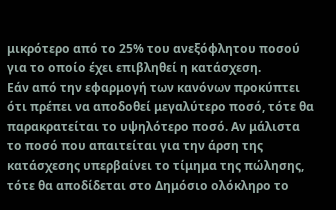μικρότερο από το 25% του ανεξόφλητου ποσού για το οποίο έχει επιβληθεί η κατάσχεση.
Εάν από την εφαρμογή των κανόνων προκύπτει ότι πρέπει να αποδοθεί μεγαλύτερο ποσό, τότε θα παρακρατείται το υψηλότερο ποσό. Αν μάλιστα το ποσό που απαιτείται για την άρση της κατάσχεσης υπερβαίνει το τίμημα της πώλησης, τότε θα αποδίδεται στο Δημόσιο ολόκληρο το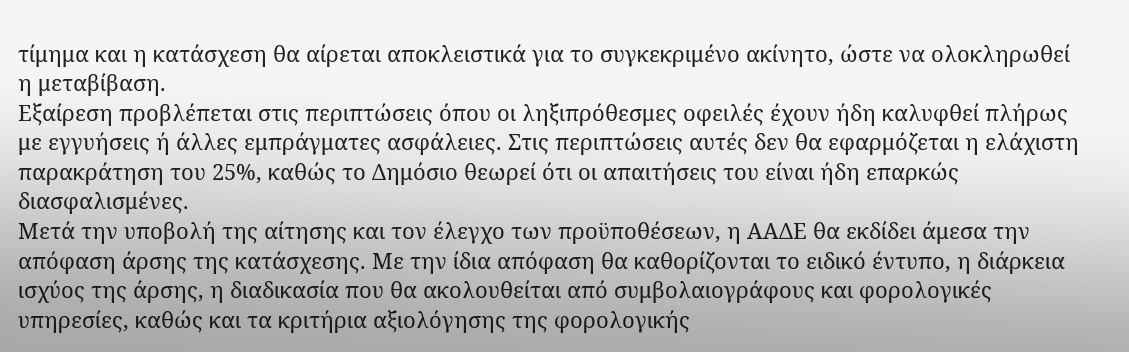τίμημα και η κατάσχεση θα αίρεται αποκλειστικά για το συγκεκριμένο ακίνητο, ώστε να ολοκληρωθεί η μεταβίβαση.
Εξαίρεση προβλέπεται στις περιπτώσεις όπου οι ληξιπρόθεσμες οφειλές έχουν ήδη καλυφθεί πλήρως με εγγυήσεις ή άλλες εμπράγματες ασφάλειες. Στις περιπτώσεις αυτές δεν θα εφαρμόζεται η ελάχιστη παρακράτηση του 25%, καθώς το Δημόσιο θεωρεί ότι οι απαιτήσεις του είναι ήδη επαρκώς διασφαλισμένες.
Μετά την υποβολή της αίτησης και τον έλεγχο των προϋποθέσεων, η ΑΑΔΕ θα εκδίδει άμεσα την απόφαση άρσης της κατάσχεσης. Με την ίδια απόφαση θα καθορίζονται το ειδικό έντυπο, η διάρκεια ισχύος της άρσης, η διαδικασία που θα ακολουθείται από συμβολαιογράφους και φορολογικές υπηρεσίες, καθώς και τα κριτήρια αξιολόγησης της φορολογικής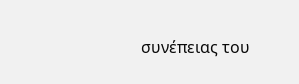συνέπειας του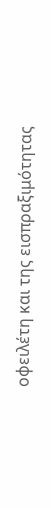οφειλέτη και της εισπραξιμότητας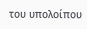του υπολοίπου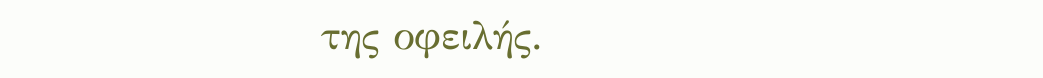της οφειλής.